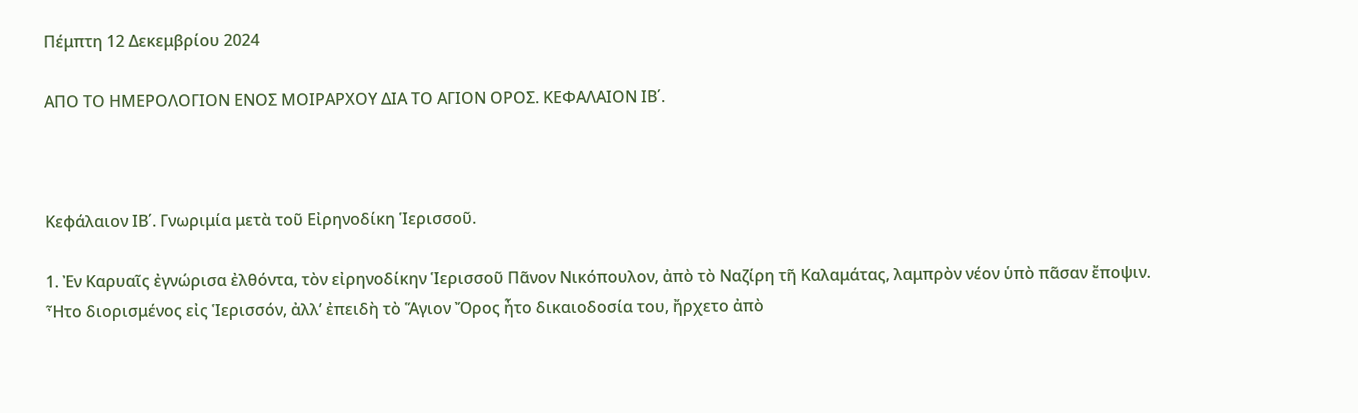Πέμπτη 12 Δεκεμβρίου 2024

ΑΠΟ ΤΟ ΗΜΕΡΟΛΟΓΙΟΝ ΕΝΟΣ ΜΟΙΡΑΡΧΟΥ ΔΙΑ ΤΟ ΑΓΙΟΝ ΟΡΟΣ. ΚΕΦΑΛΑΙΟΝ ΙΒ΄.



Κεφάλαιον ΙΒ΄. Γνωριμία μετὰ τοῦ Εἰρηνοδίκη Ἱερισσοῦ.

1. Ἐν Καρυαῖς ἐγνώρισα ἐλθόντα, τὸν εἰρηνοδίκην Ἱερισσοῦ Πᾶνον Νικόπουλον, ἀπὸ τὸ Ναζίρη τῆ Καλαμάτας, λαμπρὸν νέον ὑπὸ πᾶσαν ἔποψιν. Ἦτο διορισμένος εἰς Ἱερισσόν, ἀλλ’ ἐπειδὴ τὸ Ἅγιον Ὄρος ἦτο δικαιοδοσία του, ἤρχετο ἀπὸ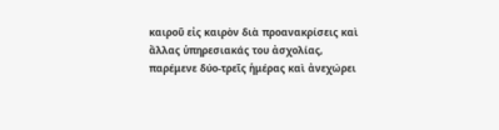καιροῦ εἰς καιρὸν διὰ προανακρίσεις καὶ ἄλλας ὑπηρεσιακάς του ἀσχολίας, παρέμενε δύο-τρεῖς ἡμέρας καὶ ἀνεχώρει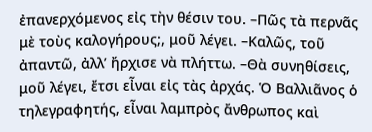ἐπανερχόμενος εἰς τὴν θέσιν του. –Πῶς τὰ περνᾶς μὲ τοὺς καλογήρους;, μοῦ λέγει. –Καλῶς, τοῦ ἀπαντῶ, ἀλλ’ ἤρχισε νὰ πλήττω. –Θὰ συνηθίσεις, μοῦ λέγει, ἔτσι εἶναι εἰς τὰς ἀρχάς. Ὁ Βαλλιᾶνος ὁ τηλεγραφητής, εἶναι λαμπρὸς ἄνθρωπος καὶ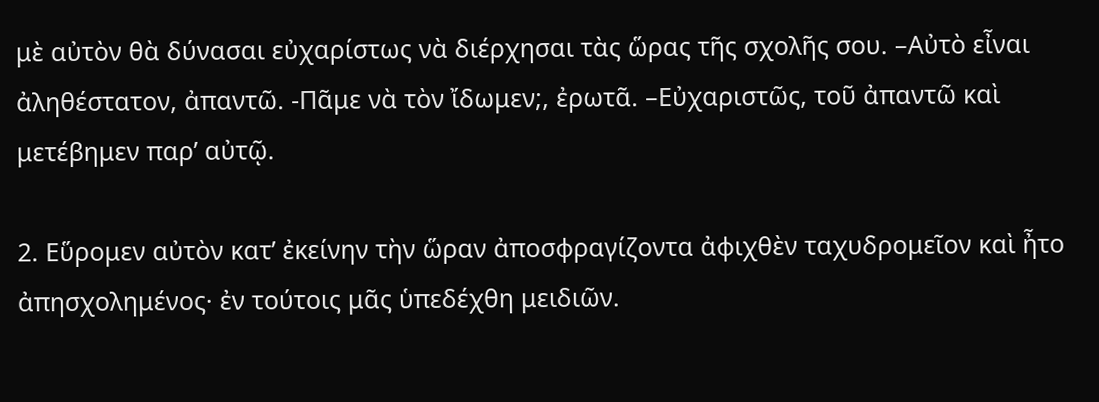μὲ αὐτὸν θὰ δύνασαι εὐχαρίστως νὰ διέρχησαι τὰς ὥρας τῆς σχολῆς σου. –Αὐτὸ εἶναι ἀληθέστατον, ἀπαντῶ. -Πᾶμε νὰ τὸν ἴδωμεν;, ἐρωτᾶ. –Εὐχαριστῶς, τοῦ ἀπαντῶ καὶ μετέβημεν παρ’ αὐτῷ.

2. Εὕρομεν αὐτὸν κατ’ ἐκείνην τὴν ὥραν ἀποσφραγίζοντα ἀφιχθὲν ταχυδρομεῖον καὶ ἦτο ἀπησχολημένος· ἐν τούτοις μᾶς ὑπεδέχθη μειδιῶν.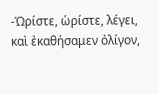-Ὡρίστε, ὡρίστε, λέγει, καὶ ἐκαθήσαμεν ὀλίγον,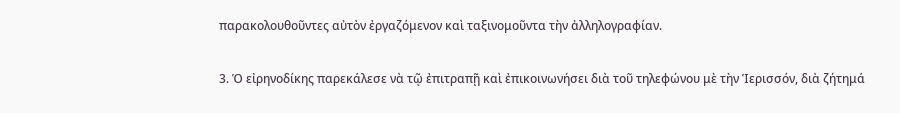παρακολουθοῦντες αὐτὸν ἐργαζόμενον καὶ ταξινομοῦντα τὴν ἀλληλογραφίαν.

3. Ὁ εἰρηνοδίκης παρεκάλεσε νὰ τῷ ἐπιτραπῇ καὶ ἐπικοινωνήσει διὰ τοῦ τηλεφώνου μὲ τὴν Ἱερισσόν, διὰ ζήτημά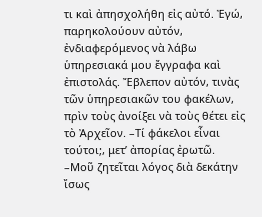τι καὶ ἀπησχολήθη εἰς αὐτό. Ἐγώ, παρηκολούουν αὐτόν, ἐνδιαφερόμενος νὰ λάβω ὑπηρεσιακά μου ἔγγραφα καὶ ἐπιστολάς. Ἔβλεπον αὐτόν, τινὰς τῶν ὑπηρεσιακῶν του φακέλων, πρὶν τοὺς ἀνοίξει νὰ τοὺς θέτει εἰς τὸ Ἀρχεῖον. –Τί φάκελοι εἶναι τούτοι;, μετ’ ἀπορίας ἐρωτῶ. –Μοῦ ζητεῖται λόγος διὰ δεκάτην ἴσως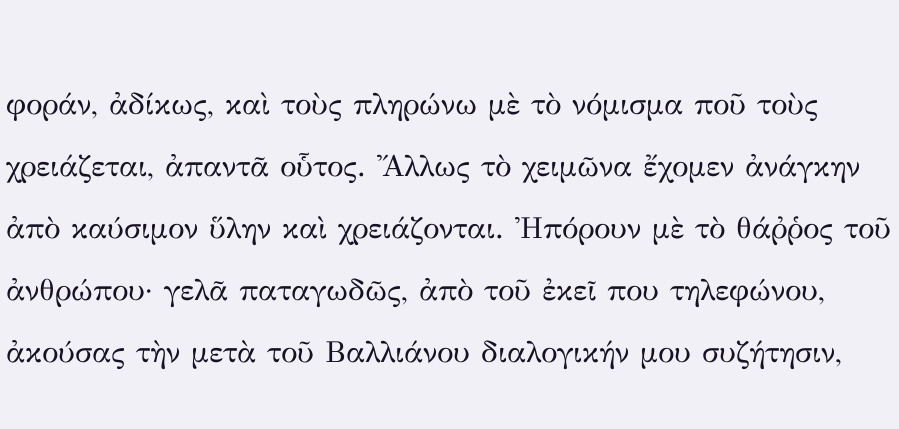φοράν, ἀδίκως, καὶ τοὺς πληρώνω μὲ τὸ νόμισμα ποῦ τοὺς χρειάζεται, ἀπαντᾶ οὗτος. Ἄλλως τὸ χειμῶνα ἔχομεν ἀνάγκην ἀπὸ καύσιμον ὕλην καὶ χρειάζονται. Ἠπόρουν μὲ τὸ θάῤῥος τοῦ ἀνθρώπου· γελᾶ παταγωδῶς, ἀπὸ τοῦ ἐκεῖ που τηλεφώνου, ἀκούσας τὴν μετὰ τοῦ Βαλλιάνου διαλογικήν μου συζήτησιν,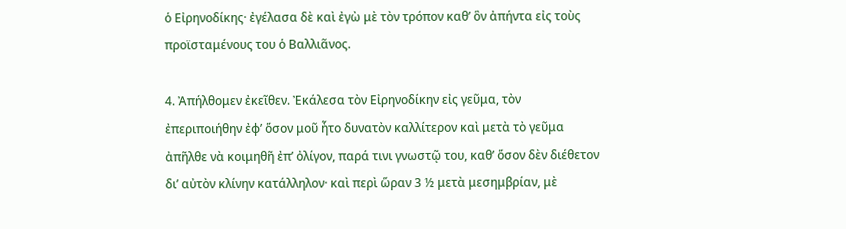ὁ Εἰρηνοδίκης· ἐγέλασα δὲ καὶ ἐγὼ μὲ τὸν τρόπον καθ’ ὃν ἀπήντα εἰς τοὺς προϊσταμένους του ὁ Βαλλιᾶνος.

4. Ἀπήλθομεν ἐκεῖθεν. Ἐκάλεσα τὸν Εἰρηνοδίκην εἰς γεῦμα, τὸν ἐπεριποιήθην ἐφ’ ὅσον μοῦ ἦτο δυνατὸν καλλίτερον καὶ μετὰ τὸ γεῦμα ἀπῆλθε νὰ κοιμηθῆ ἐπ’ ὀλίγον, παρά τινι γνωστῷ του, καθ’ ὅσον δὲν διέθετον δι’ αὐτὸν κλίνην κατάλληλον· καὶ περὶ ὥραν 3 ½ μετὰ μεσημβρίαν, μὲ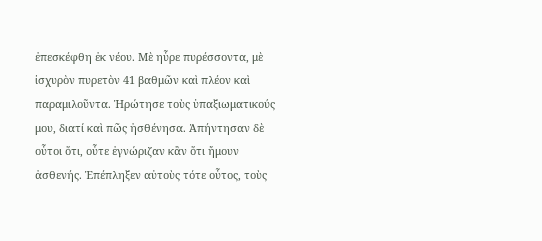ἐπεσκέφθη ἐκ νέου. Μὲ ηὗρε πυρέσσοντα, μὲ ἰσχυρὸν πυρετὸν 41 βαθμῶν καὶ πλέον καὶ παραμιλοῦντα. Ἠρώτησε τοὺς ὑπαξιωματικούς μου, διατί καὶ πῶς ἠσθένησα. Ἀπήντησαν δὲ οὗτοι ὅτι, οὖτε ἐγνώριζαν κἂν ὅτι ἤμουν ἀσθενής. Ἐπέπληξεν αὐτοὺς τότε οὗτος, τοὺς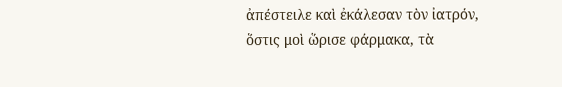ἀπέστειλε καὶ ἐκάλεσαν τὸν ἰατρόν, ὅστις μοὶ ὥρισε φάρμακα, τὰ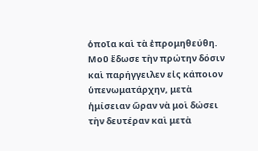ὁποῖα καὶ τὰ ἐπρομηθεύθη. Μοῦ ἔδωσε τὴν πρώτην δόσιν καὶ παρήγγειλεν εἰς κάποιον ὑπενωματάρχην, μετὰ ἡμίσειαν ὥραν νὰ μοὶ δώσει τὴν δευτέραν καὶ μετὰ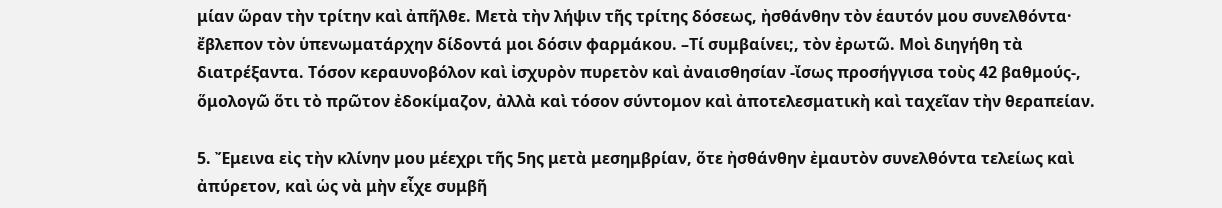μίαν ὥραν τὴν τρίτην καὶ ἀπῆλθε. Μετὰ τὴν λήψιν τῆς τρίτης δόσεως, ἠσθάνθην τὸν ἑαυτόν μου συνελθόντα· ἔβλεπον τὸν ὑπενωματάρχην δίδοντά μοι δόσιν φαρμάκου. –Τί συμβαίνει;, τὸν ἐρωτῶ. Μοὶ διηγήθη τὰ διατρέξαντα. Τόσον κεραυνοβόλον καὶ ἰσχυρὸν πυρετὸν καὶ ἀναισθησίαν -ἴσως προσήγγισα τοὺς 42 βαθμούς-, ὅμολογῶ ὅτι τὸ πρῶτον ἐδοκίμαζον, ἀλλὰ καὶ τόσον σύντομον καὶ ἀποτελεσματικὴ καὶ ταχεῖαν τὴν θεραπείαν.

5. Ἔμεινα εἰς τὴν κλίνην μου μέεχρι τῆς 5ης μετὰ μεσημβρίαν, ὅτε ἠσθάνθην ἐμαυτὸν συνελθόντα τελείως καὶ ἀπύρετον, καὶ ὡς νὰ μὴν εἶχε συμβῆ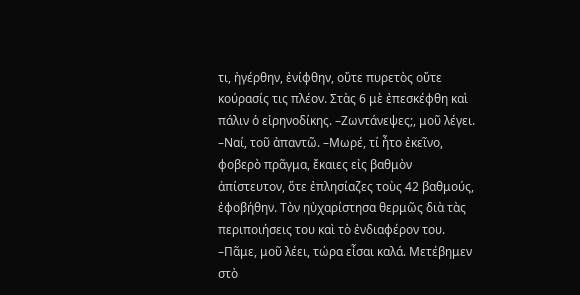τι, ἠγέρθην, ἐνίφθην, οὔτε πυρετὸς οὔτε κούρασίς τις πλέον. Στὰς 6 μὲ ἐπεσκέφθη καὶ πάλιν ὁ εἰρηνοδίκης. –Ζωντάνεψες;, μοῦ λέγει. –Ναί, τοῦ ἀπαντῶ. –Μωρέ, τί ἦτο ἐκεῖνο, φοβερὸ πρᾶγμα, ἔκαιες εἰς βαθμὸν ἀπίστευτον, ὅτε ἐπλησίαζες τοὺς 42 βαθμούς, ἐφοβήθην. Τὸν ηὐχαρίστησα θερμῶς διὰ τὰς περιποιήσεις του καὶ τὸ ἐνδιαφέρον του. –Πᾶμε, μοῦ λέει, τώρα εἶσαι καλά. Μετέβημεν στὸ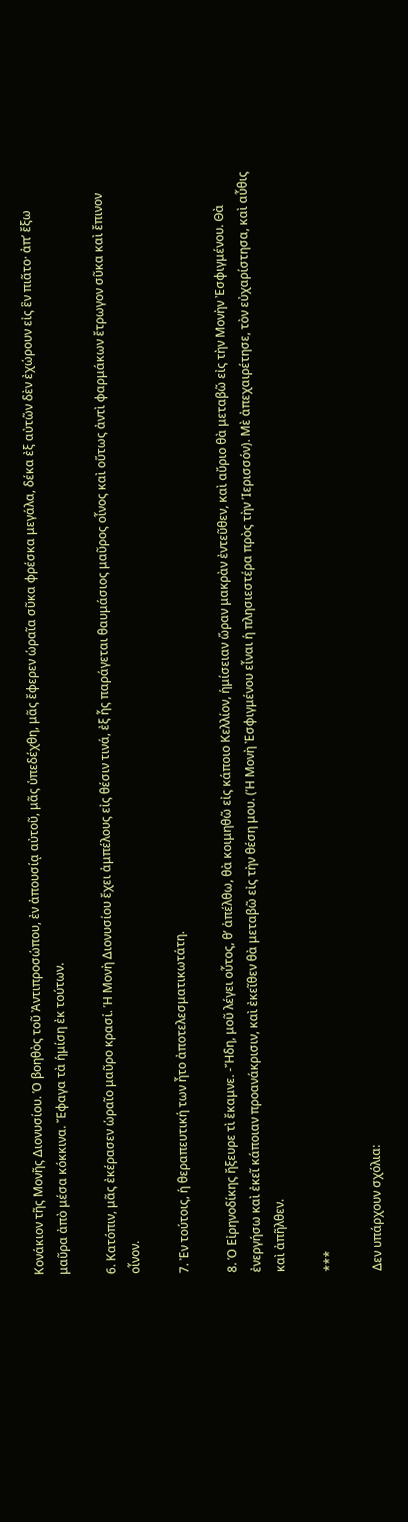Κονάκιον τῆς Μονῆς Διονυσίου. Ὁ βοηθὸς τοῦ Ἀντιπροσώπου, ἐν ἀπουσίᾳ αὐτοῦ, μᾶς ὑπεδέχθη, μᾶς ἔφερεν ὡραῖα σῦκα φρέσκα μεγάλα, δέκα ἐξ αὐτῶν δὲν ἐχώρουν εἰς ἓν πιᾶτο· ἀπ’ ἔξω μαῦρα ἀπὸ μέσα κόκκινα. Ἔφαγα τὰ ἡμίση ἐκ τούτων.

6. Κατόπιν, μᾶς ἐκέρασεν ὡραῖο μαῦρο κρασί. Ἡ Μονὴ Διονυσίου ἔχει ἀμπέλους εἰς θέσιν τινά, ἐξ ἧς παράγεται θαυμάσιος μαῦρος οἶνος καὶ οὕτως ἀντὶ φαρμάκων ἔτρωγον σῦκα καὶ ἔπινον οἶνον.

7. Ἐν τούτοις, ἡ θεραπευτική των ἦτο ἀποτελεσματικωτάτη.

8. Ὁ Εἰρηνοδίκης ἤξευρε τὶ ἔκαμνε. -Ἤδη, μοῦ λέγει οὗτος, θ’ ἀπέλθω, θὰ κοιμηθῶ εἰς κάποιο Κελλίον, ἡμίσειαν ὥραν μακρὰν ἐντεῦθεν, καὶ αὔριο θὰ μεταβῶ εἰς τὴν Μονὴν Ἐσφιγμένου. Θὰ ἐνεργήσω καὶ ἐκεῖ κάποιαν προανάκρισιν, καὶ ἐκεῖθεν θὰ μεταβῶ εἰς τὴν θέση μου. (Ἡ Μονὴ Ἐσφιγμένου εἶναι ἡ πλησιεστέρα πρὸς τὴν Ἱερισσόν). Μὲ ἀπεχαιρέτησε, τὸν εὐχαρίστησα, καὶ αὖθις καὶ ἀπῆλθεν.

***

Δεν υπάρχουν σχόλια: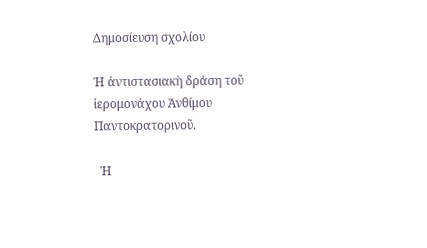Δημοσίευση σχολίου

Ἡ ἀντιστασιακὴ δράση τοῦ ἱερομονάχου Ἀνθίμου Παντοκρατορινοῦ.

  Ἡ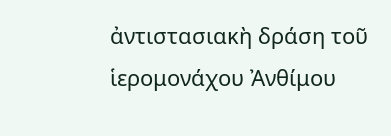ἀντιστασιακὴ δράση τοῦ ἱερομονάχου Ἀνθίμου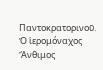Παντοκρατορινοῦ. Ὁ ἱερομόναχος Ἄνθιμος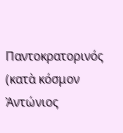Παντοκρατορινός (κατὰ κόσμον Ἀντώνιος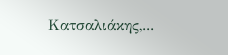Κατσαλιάκης,...